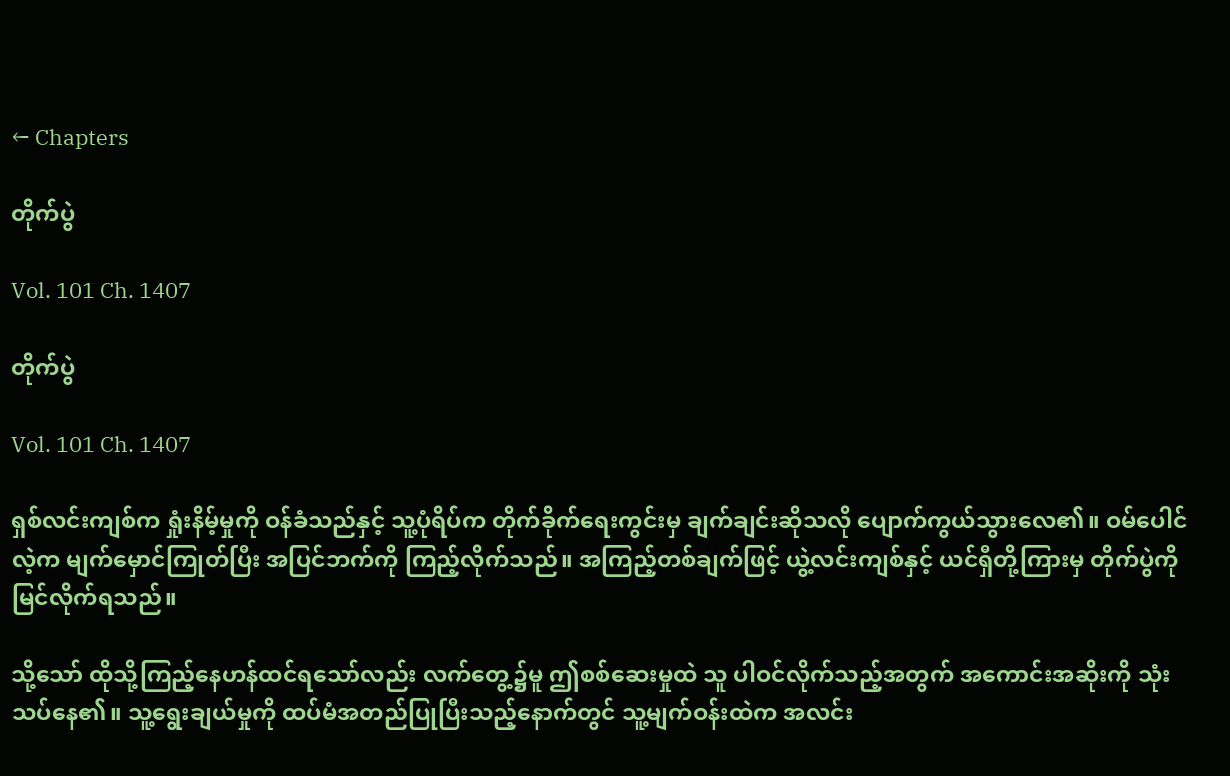← Chapters

တိုက်ပွဲ

Vol. 101 Ch. 1407

တိုက်ပွဲ

Vol. 101 Ch. 1407

ရှစ်လင်းကျစ်က ရှုံးနိမ့်မှုကို ဝန်ခံသည်နှင့် သူ့ပုံရိပ်က တိုက်ခိုက်ရေးကွင်းမှ ချက်ချင်းဆိုသလို ပျောက်ကွယ်သွားလေ၏။ ဝမ်ပေါင်လဲ့က မျက်မှောင်ကြုတ်ပြီး အပြင်ဘက်ကို ကြည့်လိုက်သည်။ အကြည့်တစ်ချက်ဖြင့် ယွဲ့လင်းကျစ်နှင့် ယင်ရှီတို့ကြားမှ တိုက်ပွဲကို မြင်လိုက်ရသည်။

သို့သော် ထိုသို့ကြည့်နေဟန်ထင်ရသော်လည်း လက်တွေ့၌မူ ဤစစ်ဆေးမှုထဲ သူ ပါဝင်လိုက်သည့်အတွက် အကောင်းအဆိုးကို သုံးသပ်နေ၏။ သူ့ရွေးချယ်မှုကို ထပ်မံအတည်ပြုပြီးသည့်နောက်တွင် သူ့မျက်ဝန်းထဲက အလင်း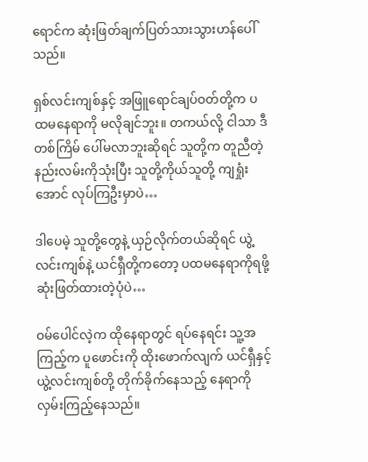ရောင်က ဆုံးဖြတ်ချက်ပြတ်သားသွားဟန်ပေါ်သည်။

ရှစ်လင်းကျစ်နှင့် အဖြူရောင်ချပ်ဝတ်တို့က ပထမနေရာကို မလိုချင်ဘူး။ တကယ်လို့ ငါသာ ဒီတစ်ကြိမ် ပေါ်မလာဘူးဆိုရင် သူတို့က တူညီတဲ့ နည်းလမ်းကိုသုံးပြီး သူတို့ကိုယ်သူတို့ ကျရှုံးအောင် လုပ်ကြဦးမှာပဲ…

ဒါပေမဲ့ သူတို့တွေနဲ့ ယှဉ်လိုက်တယ်ဆိုရင် ယွဲ့လင်းကျစ်နဲ့ ယင်ရှီတို့ကတော့ ပထမနေရာကိုရဖို့ ဆုံးဖြတ်ထားတဲ့ပုံပဲ…

ဝမ်ပေါင်လဲ့က ထိုနေရာတွင် ရပ်နေရင်း သူ့အကြည့်က ပူဖောင်းကို ထိုးဖောက်လျက် ယင်ရှီနှင့် ယွဲ့လင်းကျစ်တို့ တိုက်ခိုက်နေသည့် နေရာကို လှမ်းကြည့်နေသည်။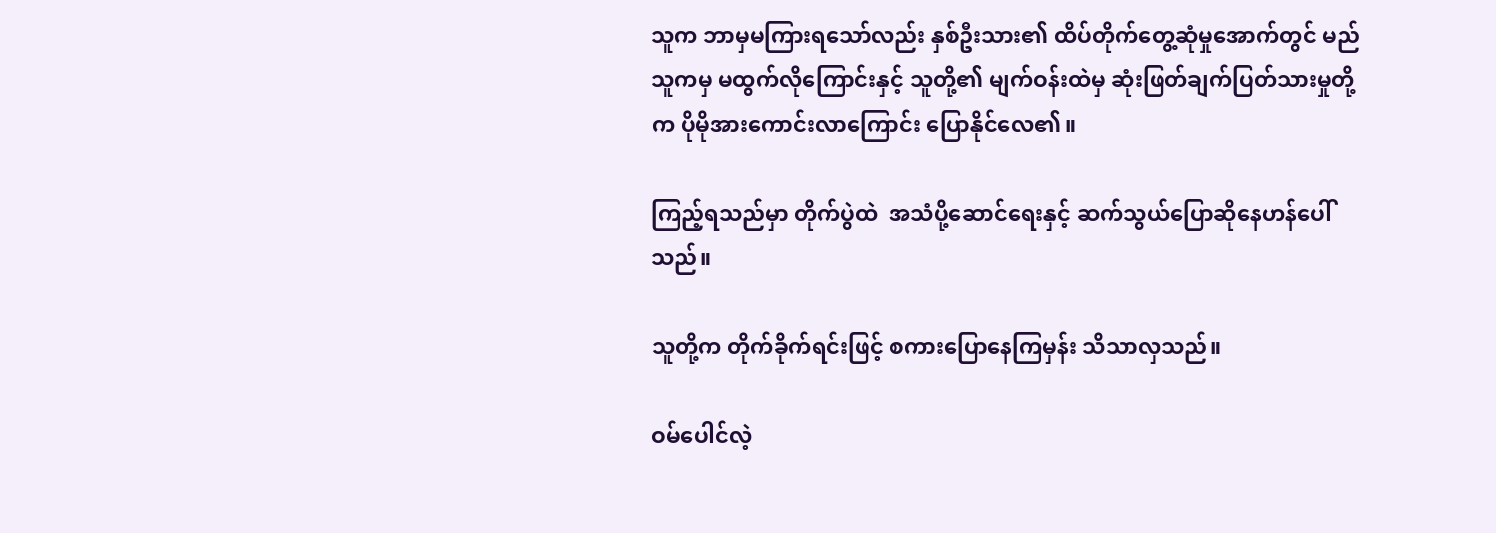သူက ဘာမှမကြားရသော်လည်း နှစ်ဦးသား၏ ထိပ်တိုက်တွေ့ဆုံမှုအောက်တွင် မည်သူကမှ မထွက်လိုကြောင်းနှင့် သူတို့၏ မျက်ဝန်းထဲမှ ဆုံးဖြတ်ချက်ပြတ်သားမှုတို့က ပိုမိုအားကောင်းလာကြောင်း ပြောနိုင်လေ၏။

ကြည့်ရသည်မှာ တိုက်ပွဲထဲ  အသံပို့ဆောင်ရေးနှင့် ဆက်သွယ်ပြောဆိုနေဟန်ပေါ်သည်။

သူတို့က တိုက်ခိုက်ရင်းဖြင့် စကားပြောနေကြမှန်း သိသာလှသည်။

ဝမ်ပေါင်လဲ့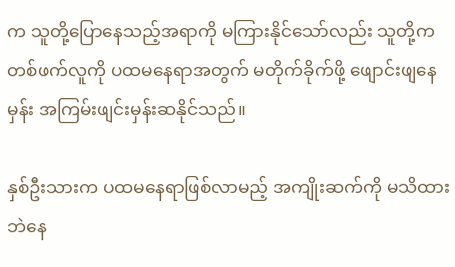က သူတို့ပြောနေသည့်အရာကို မကြားနိုင်သော်လည်း သူတို့က တစ်ဖက်လူကို ပထမနေရာအတွက် မတိုက်ခိုက်ဖို့ ဖျောင်းဖျနေမှန်း အကြမ်းဖျင်းမှန်းဆနိုင်သည်။

နှစ်ဦးသားက ပထမနေရာဖြစ်လာမည့် အကျိုးဆက်ကို မသိထားဘဲနေ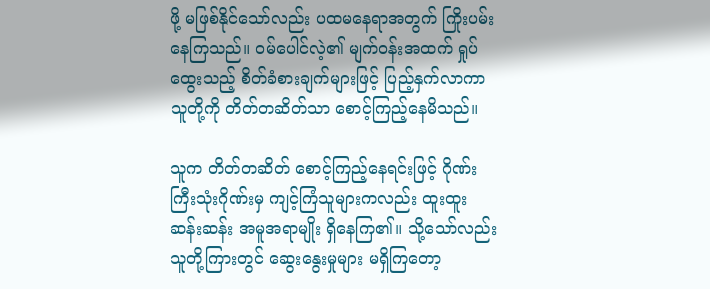ဖို့ မဖြစ်နိုင်သော်လည်း ပထမနေရာအတွက် ကြိုးပမ်းနေကြသည်။ ဝမ်ပေါင်လဲ့၏ မျက်ဝန်းအထက် ရှုပ်ထွေးသည့် စိတ်ခံစားချက်များဖြင့် ပြည့်နှက်လာကာ သူတို့ကို တိတ်တဆိတ်သာ စောင့်ကြည့်နေမိသည်။

သူက တိတ်တဆိတ် စောင့်ကြည့်နေရင်းဖြင့် ဂိုဏ်းကြီးသုံးဂိုဏ်းမှ ကျင့်ကြံသူများကလည်း ထူးထူးဆန်းဆန်း အမူအရာမျိုး ရှိနေကြ၏။ သို့သော်လည်း သူတို့ကြားတွင် ဆွေးနွေးမှုများ မရှိကြတော့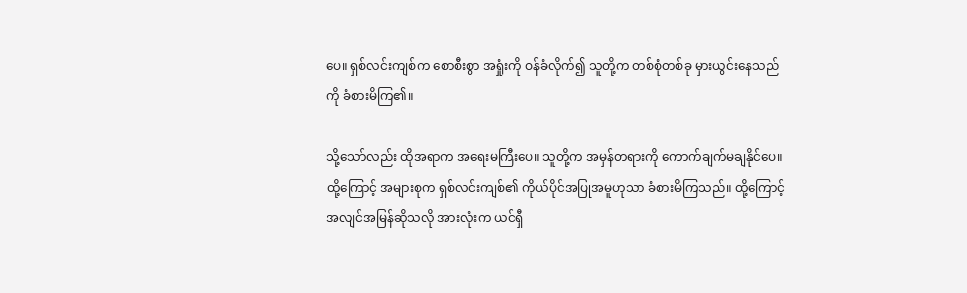ပေ။ ရှစ်လင်းကျစ်က စောစီးစွာ အရှုံးကို ဝန်ခံလိုက်၍ သူတို့က တစ်စုံတစ်ခု မှားယွင်းနေသည်ကို ခံစားမိကြ၏။

သို့သော်လည်း ထိုအရာက အရေးမကြီးပေ။ သူတို့က အမှန်တရားကို ကောက်ချက်မချနိုင်ပေ။ ထို့ကြောင့် အများစုက ရှစ်လင်းကျစ်၏ ကိုယ်ပိုင်အပြုအမူဟုသာ ခံစားမိကြသည်။ ထို့ကြောင့် အလျင်အမြန်ဆိုသလို အားလုံးက ယင်ရှီ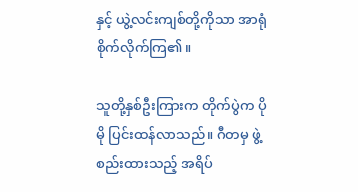နှင့် ယွဲ့လင်းကျစ်တို့ကိုသာ အာရုံစိုက်လိုက်ကြ၏။

သူတို့နှစ်ဦးကြားက တိုက်ပွဲက ပိုမို ပြင်းထန်လာသည်။ ဂီတမှ ဖွဲ့စည်းထားသည့် အရိပ်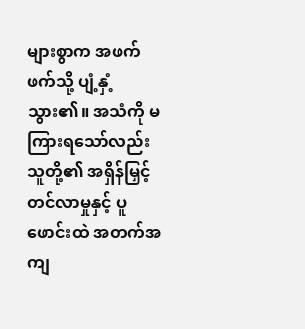များစွာက အဖက်ဖက်သို့ ပျံ့နှံ့သွား၏။ အသံကို မကြားရသော်လည်း သူတို့၏ အရှိန်မြှင့်တင်လာမှုနှင့် ပူဖောင်းထဲ အတက်အကျ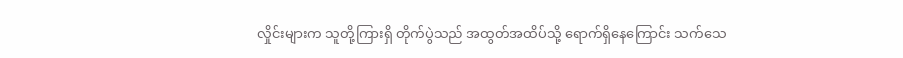လှိုင်းများက သူတို့ကြားရှိ တိုက်ပွဲသည် အထွတ်အထိပ်သို့ ရောက်ရှိနေကြောင်း သက်သေ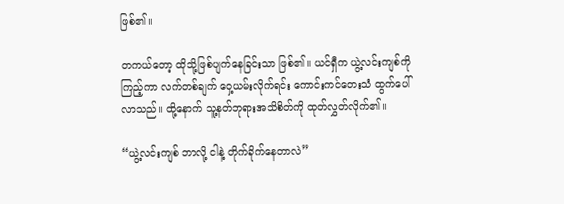ဖြစ်၏။

တကယ်တော့ ထိုသို့ဖြစ်ပျက်နေခြင်းသာ ဖြစ်၏။ ယင်ရှီက ယွဲ့လင်းကျစ်ကို ကြည့်ကာ လက်တစ်ချက် ဝှေ့ယမ်းလိုက်ရင်း ကောင်းကင်တေးသံ ထွက်ပေါ်လာသည်။ ထို့နောက် သူ့နတ်ဘုရားအသိစိတ်ကို ထုတ်လွှတ်လိုက်၏။

“ယွဲ့လင်းကျစ် ဘာလို့ ငါနဲ့ တိုက်ခိုက်နေတာလဲ”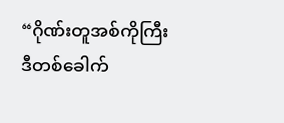“ဂိုဏ်းတူအစ်ကိုကြီး ဒီတစ်ခေါက်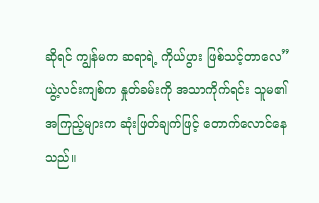ဆိုရင် ကျွန်မက ဆရာရဲ့ ကိုယ်ပွား ဖြစ်သင့်တာလေ” ယွဲ့လင်းကျစ်က နှုတ်ခမ်းကို အသာကိုက်ရင်း သူမ၏ အကြည့်များက ဆုံးဖြတ်ချက်ဖြင့် တောက်လောင်နေသည်။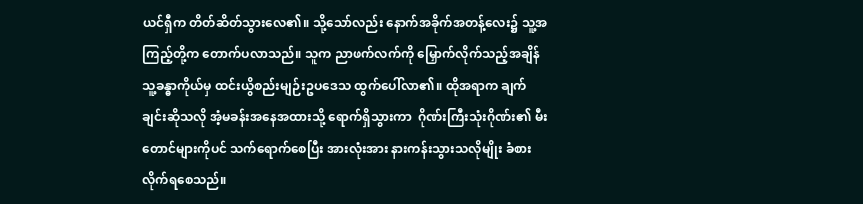ယင်ရှီက တိတ်ဆိတ်သွားလေ၏။ သို့သော်လည်း နောက်အခိုက်အတန့်လေး၌ သူ့အကြည့်တို့က တောက်ပလာသည်။ သူက ညာဖက်လက်ကို မြှောက်လိုက်သည့်အချိန် သူ့ခန္ဓာကိုယ်မှ ထင်းယွိစည်းမျဉ်းဥပဒေသ ထွက်ပေါ်လာ၏။ ထိုအရာက ချက်ချင်းဆိုသလို အံ့မခန်းအနေအထားသို့ ရောက်ရှိသွားကာ  ဂိုဏ်းကြီးသုံးဂိုဏ်း၏ မီးတောင်များကိုပင် သက်ရောက်စေပြီး အားလုံးအား နားကန်းသွားသလိုမျိုး ခံစားလိုက်ရစေသည်။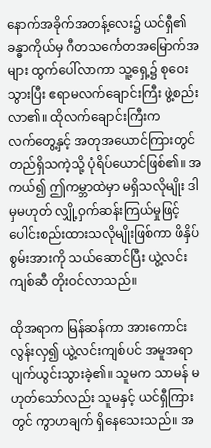နောက်အခိုက်အတန့်လေး၌ ယင်ရှီ၏ ခန္ဓာကိုယ်မှ ဂီတသင်္ကေတအမြောက်အများ ထွက်ပေါ်လာကာ သူ့ရှေ့၌ စုဝေးသွားပြီး ဧရာမလက်ချောင်းကြီး ဖွဲ့စည်းလာ၏။ ထိုလက်ချောင်းကြီးက လက်‌တွေ့နှင့် အတုအယောင်ကြားတွင် တည်ရှိသကဲ့သို့ ပုံရိပ်ယောင်ဖြစ်၏။ အကယ်၍ ဤကမ္ဘာထဲမှာ မရှိသလိုမျိုး ဒါမှမဟုတ် လျှို့ဝှက်ဆန်းကြယ်မှုဖြင့် ပေါင်းစည်းထားသလိုမျိုးဖြစ်ကာ ဖိနှိပ်စွမ်းအားကို သယ်ဆောင်ပြီး ယွဲ့လင်းကျစ်ဆီ တိုးဝင်လာသည်။

ထိုအရာက မြန်ဆန်ကာ အားကောင်းလွန်းလှ၍ ယွဲ့လင်းကျစ်ပင် အမူအရာ ပျက်ယွင်းသွားခဲ့၏။ သူမက သာမန် မဟုတ်သော်လည်း သူမနှင့် ယင်ရှီကြားတွင် ကွာဟချက် ရှိနေသေးသည်။ အ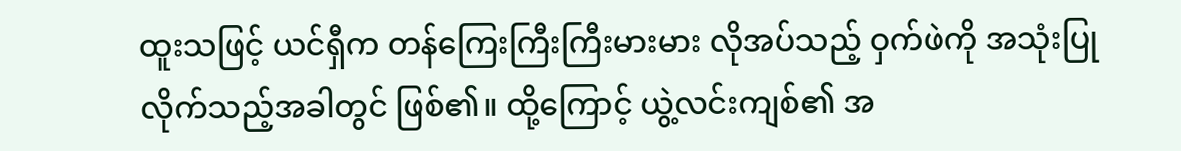ထူးသဖြင့် ယင်ရှီက တန်ကြေးကြီးကြီးမားမား လိုအပ်သည့် ဝှက်ဖဲကို အသုံးပြုလိုက်သည့်အခါတွင် ဖြစ်၏။ ထို့ကြောင့် ယွဲ့လင်းကျစ်၏ အ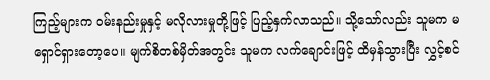ကြည့်များက ဝမ်းနည်းမှုနှင့် မလိုလားမှုတို့ဖြင့် ပြည့်နှက်လာသည်။ သို့သော်လည်း သူမက မရှောင်ရှားတော့ပေ။ မျက်စိတစ်မှိတ်အတွင်း သူမက လက်ချောင်းဖြင့် ထိမှန်သွားပြီး လွှင့်စင်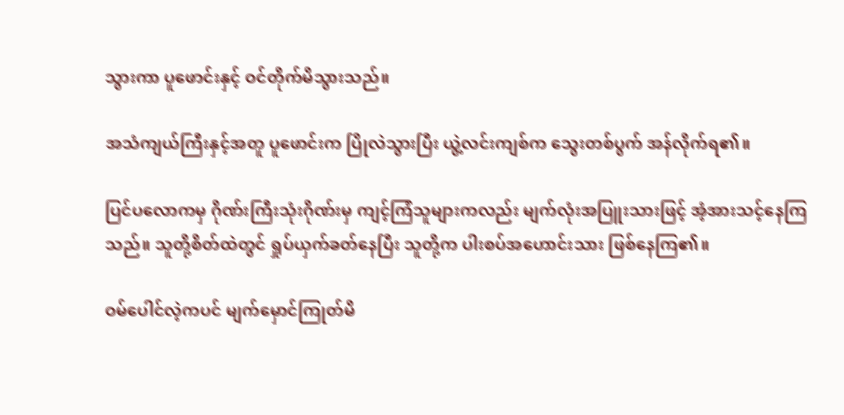သွားကာ ပူဖောင်းနှင့် ဝင်တိုက်မိသွားသည်။

အသံကျယ်ကြီးနှင့်အတူ ပူဖောင်းက ပြိုလဲသွားပြီး ယွဲ့လင်းကျစ်က သွေးတစ်ပွက် အန်လိုက်ရ၏။

ပြင်ပလောကမှ ဂိုဏ်းကြီးသုံးဂိုဏ်းမှ ကျင့်ကြံသူများကလည်း မျက်လုံးအပြူးသားဖြင့် အံ့အားသင့်နေကြသည်။ သူတို့စိတ်ထဲတွင် ရှုပ်ယှက်ခတ်နေပြီး သူတို့က ပါးစပ်အဟောင်းသား ဖြစ်နေကြ၏။

ဝမ်ပေါင်လဲ့ကပင် မျက်မှောင်ကြုတ်မိ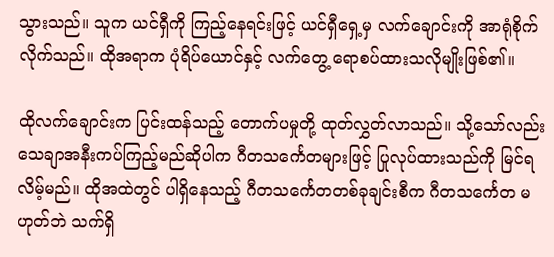သွားသည်။ သူက ယင်ရှီကို ကြည့်နေရင်းဖြင့် ယင်ရှီရှေ့မှ လက်ချောင်းကို အာရုံစိုက်လိုက်သည်။ ထိုအရာက ပုံရိပ်ယောင်နှင့် လက်တွေ့ ရောစပ်ထားသလိုမျိုးဖြစ်၏။

ထိုလက်ချောင်းက ပြင်းထန်သည့် တောက်ပမှုတို့ ထုတ်လွှတ်လာသည်။ သို့သော်လည်း သေချာအနီးကပ်ကြည့်မည်ဆိုပါက ဂီတသင်္ကေတများဖြင့် ပြုလုပ်ထားသည်ကို မြင်ရလိမ့်မည်။ ထိုအထဲတွင် ပါရှိနေသည့် ဂီတသင်္ကေတတစ်ခုချင်းစီက ဂီတသင်္ကေတ မဟုတ်ဘဲ သက်ရှိ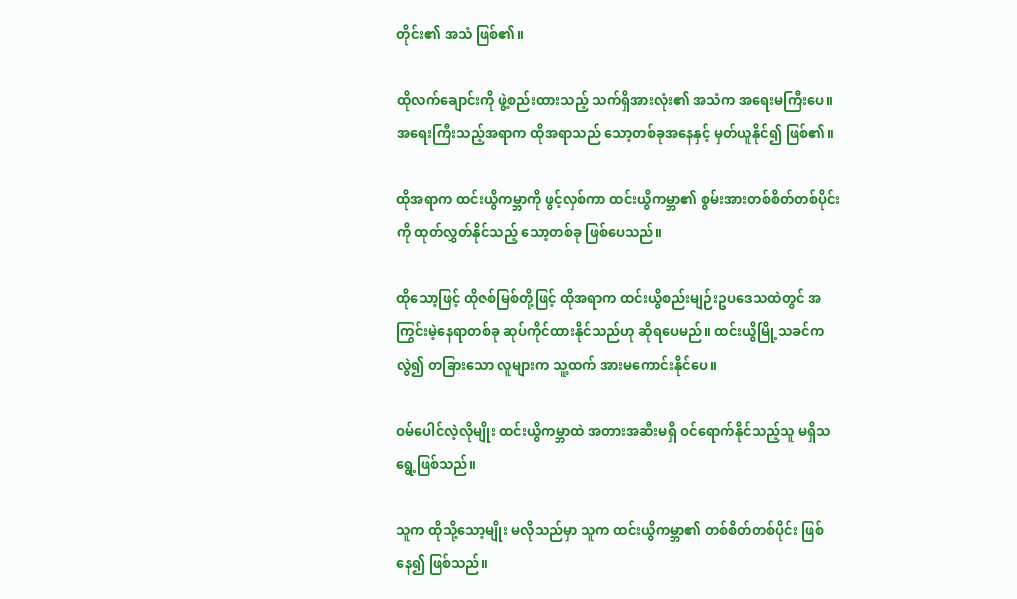တိုင်း၏ အသံ ဖြစ်၏။

ထိုလက်ချောင်းကို ဖွဲ့စည်းထားသည့် သက်ရှိအားလုံး၏ အသံက အရေးမကြီးပေ။ အရေးကြီးသည့်အရာက ထိုအရာသည် သော့တစ်ခုအနေနှင့် မှတ်ယူနိုင်၍ ဖြစ်၏။

ထိုအရာက ထင်းယွိကမ္ဘာကို ဖွင့်လှစ်ကာ ထင်းယွိကမ္ဘာ၏ စွမ်းအားတစ်စိတ်တစ်ပိုင်းကို ထုတ်လွှတ်နိုင်သည့် သော့တစ်ခု ဖြစ်ပေသည်။

ထိုသော့ဖြင့် ထိုဇစ်မြစ်တို့ဖြင့် ထိုအရာက ထင်းယွိစည်းမျဉ်းဥပဒေသထဲတွင် အကြွင်းမဲ့နေရာတစ်ခု ဆုပ်ကိုင်ထားနိုင်သည်ဟု ဆိုရပေမည်။ ထင်းယွိမြို့သခင်ကလွဲ၍ တခြားသော လူများက သူ့ထက် အားမကောင်းနိုင်ပေ။

ဝမ်ပေါင်လဲ့လိုမျိုး ထင်းယွိကမ္ဘာထဲ အတားအဆီးမရှိ ဝင်ရောက်နိုင်သည့်သူ မရှိသရွေ့ဖြစ်သည်။

သူက ထိုသို့သော့မျိုး မလိုသည်မှာ သူက ထင်းယွိကမ္ဘာ၏ တစ်စိတ်တစ်ပိုင်း ဖြစ်နေ၍ ဖြစ်သည်။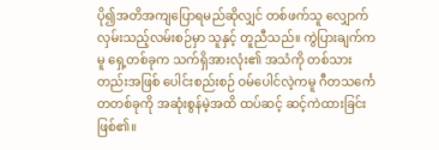ပို၍အတိအကျပြောရမည်ဆိုလျှင် တစ်ဖက်သူ လျှောက်လှမ်းသည့်လမ်းစဉ်မှာ သူနှင့် တူညီသည်။ ကွဲပြားချက်ကမူ ရှေ့တစ်ခုက သက်ရှိအားလုံး၏ အသံကို တစ်သားတည်းအဖြစ် ပေါင်းစည်းစဉ် ဝမ်ပေါင်လဲ့ကမူ ဂီတသင်္ကေတတစ်ခုကို အဆုံးစွန်မဲ့အထိ ထပ်ဆင့် ဆင့်ကဲထားခြင်း ဖြစ်၏။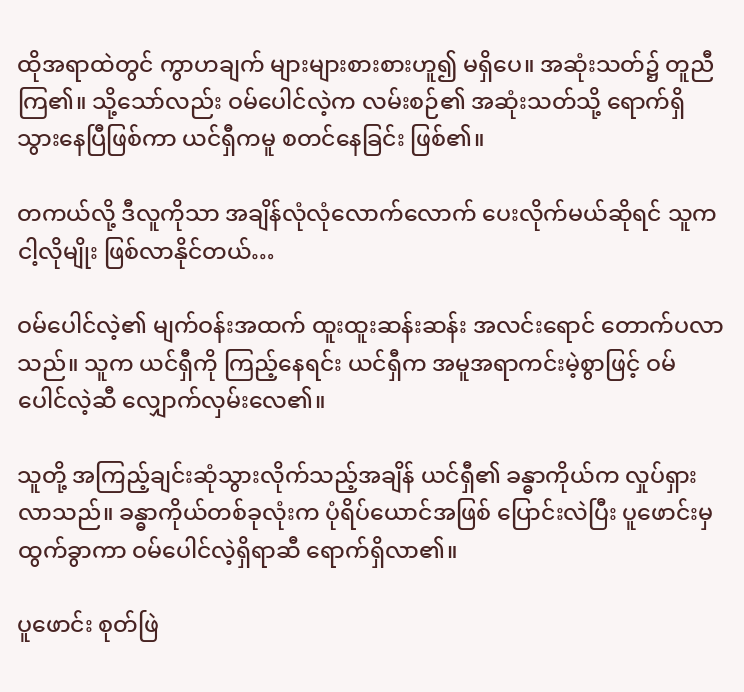ထိုအရာထဲတွင် ကွာဟချက် များများစားစားဟူ၍ မရှိပေ။ အဆုံးသတ်၌ တူညီကြ၏။ သို့သော်လည်း ဝမ်ပေါင်လဲ့က လမ်းစဉ်၏ အဆုံးသတ်သို့ ရောက်ရှိသွားနေပြီဖြစ်ကာ ယင်ရှီကမူ စတင်နေခြင်း ဖြစ်၏။

တကယ်လို့ ဒီလူကိုသာ အချိန်လုံလုံလောက်လောက် ပေးလိုက်မယ်ဆိုရင် သူက ငါ့လိုမျိုး ဖြစ်လာနိုင်တယ်…

ဝမ်ပေါင်လဲ့၏ မျက်ဝန်းအထက် ထူးထူးဆန်းဆန်း အလင်းရောင် တောက်ပလာသည်။ သူက ယင်ရှီကို ကြည့်နေရင်း ယင်ရှီက အမူအရာကင်းမဲ့စွာဖြင့် ဝမ်ပေါင်လဲ့ဆီ လျှောက်လှမ်းလေ၏။

သူတို့ အကြည့်ချင်းဆုံသွားလိုက်သည့်အချိန် ယင်ရှီ၏ ခန္ဓာကိုယ်က လှုပ်ရှားလာသည်။ ခန္ဓာကိုယ်တစ်ခုလုံးက ပုံရိပ်ယောင်အဖြစ် ပြောင်းလဲပြီး ပူဖောင်းမှ ထွက်ခွာကာ ဝမ်ပေါင်လဲ့ရှိရာဆီ ရောက်ရှိလာ၏။

ပူဖောင်း စုတ်ဖြဲ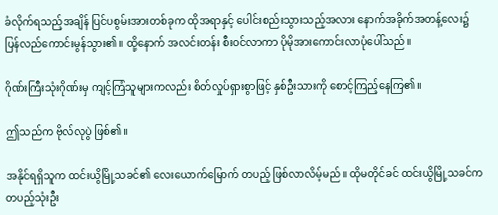ခံလိုက်ရသည့်အချိန် ပြင်ပစွမ်းအားတစ်ခုက ထိုအရာနှင့် ပေါင်းစည်းသွားသည့်အလား နောက်အခိုက်အတန့်လေး၌ ပြန်လည်ကောင်းမွန်သွား၏။ ထို့နောက် အလင်းတန်း စီးဝင်လာကာ ပိုမိုအားကောင်းလာပုံပေါ်သည်။

ဂိုဏ်းကြီးသုံးဂိုဏ်းမှ ကျင့်ကြံသူများကလည်း စိတ်လှုပ်ရှားစွာဖြင့် နှစ်ဦးသားကို စောင့်ကြည့်နေကြ၏။

ဤသည်က ဗိုလ်လုပွဲ ဖြစ်၏။

အနိုင်ရရှိသူက ထင်းယွိမြို့သခင်၏ လေးယောက်မြောက် တပည့် ဖြစ်လာလိမ့်မည်။ ထိုမတိုင်ခင် ထင်းယွိမြို့သခင်က တပည့်သုံးဦး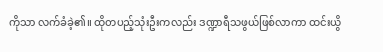ကိုသာ လက်ခံခဲ့၏။ ထိုတပည့်သုံးဦးကလည်း ဒဏ္ဍာရီသဖွယ်ဖြစ်လာကာ ထင်းယွိ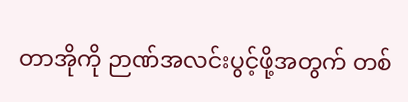တာအိုကို ဉာဏ်အလင်းပွင့်ဖို့အတွက် တစ်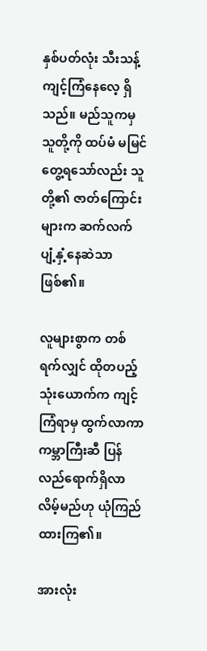နှစ်ပတ်လုံး သီးသန့်ကျင့်ကြံနေလေ့ ရှိသည်။ မည်သူကမှ သူတို့ကို ထပ်မံ မမြင်တွေ့ရသော်လည်း သူတို့၏ ဇာတ်ကြောင်းများက ဆက်လက်ပျံ့နှံ့နေဆဲသာ ဖြစ်၏။

လူများစွာက တစ်ရက်လျှင် ထိုတပည့်သုံးယောက်က ကျင့်ကြံရာမှ ထွက်လာကာ ကမ္ဘာကြီးဆီ ပြန်လည်ရောက်ရှိလာလိမ့်မည်ဟု ယုံကြည်ထားကြ၏။

အားလုံး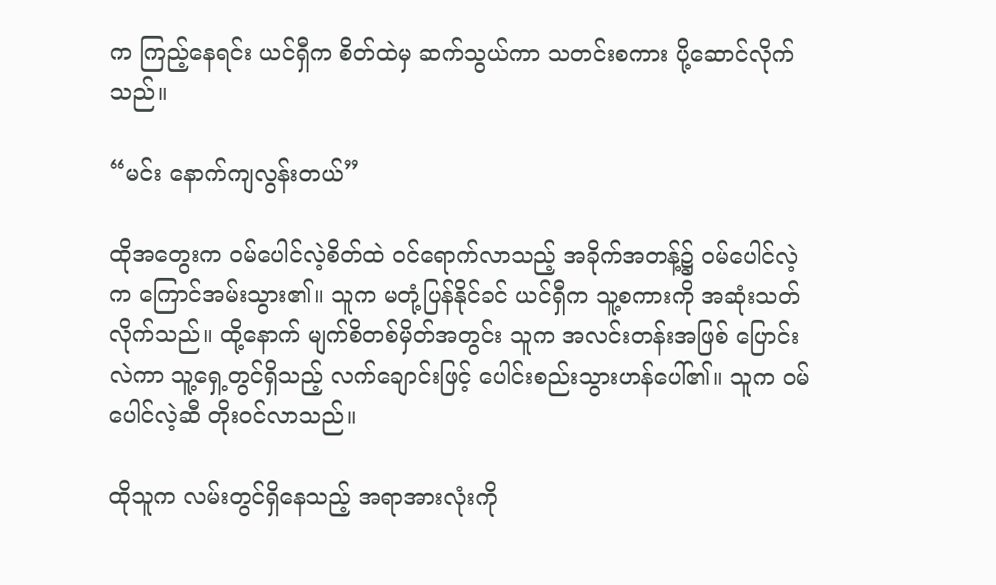က ကြည့်နေရင်း ယင်ရှီက စိတ်ထဲမှ ဆက်သွယ်ကာ သတင်းစကား ပို့ဆောင်လိုက်သည်။

“မင်း နောက်ကျလွန်းတယ်”

ထိုအတွေးက ဝမ်ပေါင်လဲ့စိတ်ထဲ ဝင်ရောက်လာသည့် အခိုက်အတန့်၌ ဝမ်ပေါင်လဲ့က ကြောင်အမ်းသွား၏။ သူက မတုံ့ပြန်နိုင်ခင် ယင်ရှီက သူ့စကားကို အဆုံးသတ်လိုက်သည်။ ထို့နောက် မျက်စိတစ်မှိတ်အတွင်း သူက အလင်းတန်းအဖြစ် ပြောင်းလဲကာ သူ့ရှေ့တွင်ရှိသည့် လက်ချောင်းဖြင့် ပေါင်းစည်းသွားဟန်ပေါ်၏။ သူက ဝမ်ပေါင်လဲ့ဆီ တိုးဝင်လာသည်။

ထိုသူက လမ်းတွင်ရှိနေသည့် အရာအားလုံးကို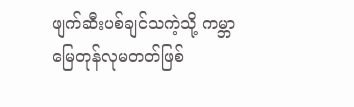ဖျက်ဆီးပစ်ချင်သကဲ့သို့ ကမ္ဘာမြေတုန်လုမတတ်ဖြစ်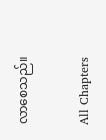လာစေသည်။

All Chapters